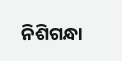ନିଶିଗନ୍ଧା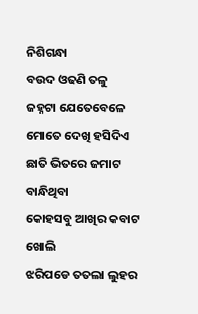ନିଶିଗନ୍ଧା
ବଉଦ ଓଢଣି ତଳୁ
ଜହ୍ନଟା ଯେତେବେଳେ
ମୋତେ ଦେଖି ହସିଦିଏ
ଛାତି ଭିତରେ ଜମାଟ ବାନ୍ଧିଥିବା
କୋହସବୁ ଆଖିର କବାଟ ଖୋଲି
ଝରିପଡେ ତତଲା ଲୁହର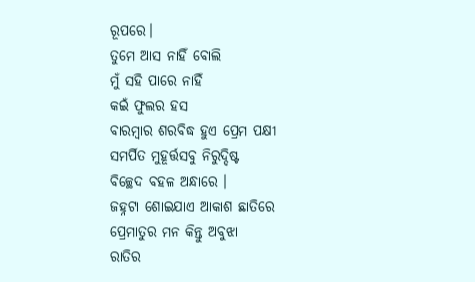ରୂପରେ।
ତୁମେ ଆସ ନାହିଁ ବୋଲି
ମୁଁ ସହି ପାରେ ନାହିଁ
କଇଁ ଫୁଲର ହସ
ବାରମ୍ବାର ଶରବିଦ୍ଧ ହୁଏ ପ୍ରେମ ପକ୍ଷୀ
ସମର୍ପିତ ମୁହୂର୍ତ୍ତସବୁ ନିରୁଦ୍ଦିଷ୍ଟ
ବିଚ୍ଛେଦ ବହଳ ଅନ୍ଧାରେ ।
ଜହ୍ନଟା ଶୋଇଯାଏ ଆକାଶ ଛାତିରେ
ପ୍ରେମାତୁର ମନ କିନ୍ତୁ ଅବୁଝା
ରାତିର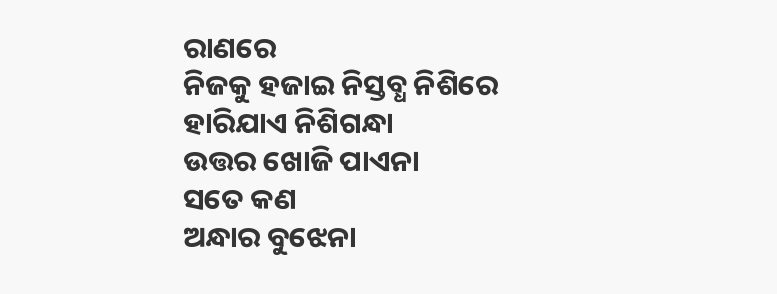ରାଣରେ
ନିଜକୁ ହଜାଇ ନିସ୍ତବ୍ଧ ନିଶିରେ
ହାରିଯାଏ ନିଶିଗନ୍ଧା
ଉତ୍ତର ଖୋଜି ପାଏନା
ସତେ କଣ
ଅନ୍ଧାର ବୁଝେନା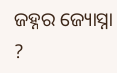ଜହ୍ନର ଜ୍ୟୋସ୍ନା ?